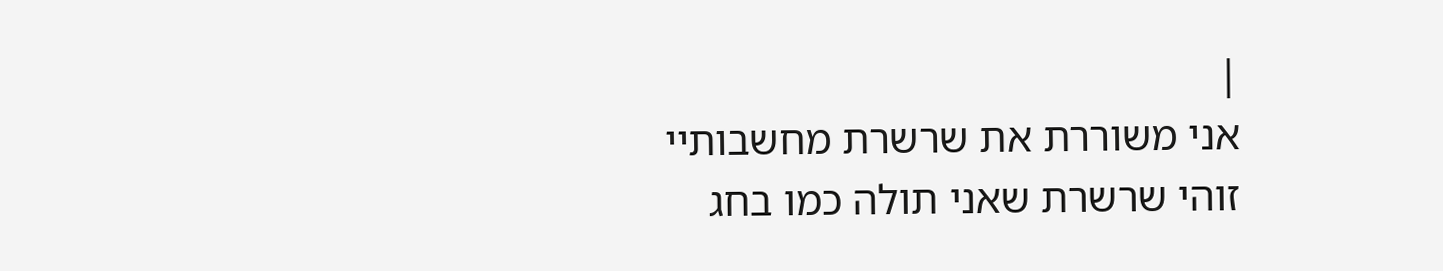|
אני משוררת את שרשרת מחשבותיי
זוהי שרשרת שאני תולה כמו בחג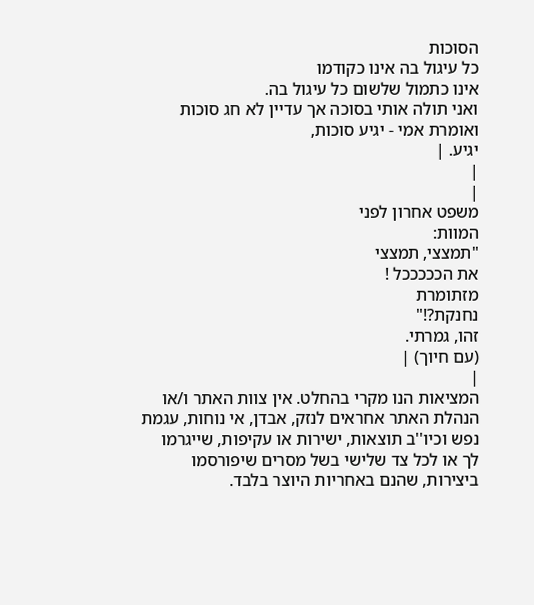הסוכות
כל עיגול בה אינו כקודמו
אינו כתמול שלשום כל עיגול בה.
ואני תולה אותי בסוכה אך עדיין לא חג סוכות
ואומרת אמי - יגיע סוכות,
יגיע. |
|
|
משפט אחרון לפני
המוות:
"תמצצי, תמצצי
את הכככככל !
מזתומרת
נחנקת?!"
זהו, גמרתי.
(עם חיוך) |
|
המציאות הנו מקרי בהחלט. אין צוות האתר ו/או
הנהלת האתר אחראים לנזק, אבדן, אי נוחות, עגמת
נפש וכיו''ב תוצאות, ישירות או עקיפות, שייגרמו
לך או לכל צד שלישי בשל מסרים שיפורסמו
ביצירות, שהנם באחריות היוצר בלבד.